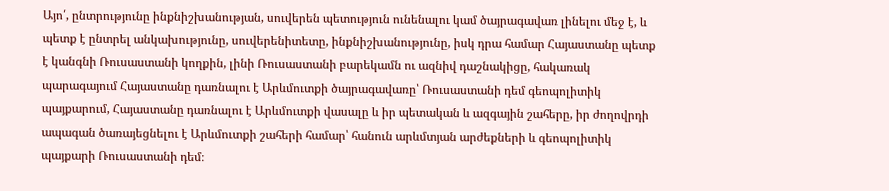Այո՛, ընտրությունը ինքնիշխանության, սուվերեն պետություն ունենալու կամ ծայրագավառ լինելու մեջ է, և պետք է ընտրել անկախությունը, սուվերենիտետը, ինքնիշխանությունը, իսկ դրա համար Հայաստանը պետք է կանգնի Ռուսաստանի կողքին, լինի Ռուսաստանի բարեկամն ու ազնիվ դաշնակիցը, հակառակ պարագայում Հայաստանը դառնալու է Արևմուտքի ծայրագավառը՝ Ռուսաստանի դեմ գեոպոլիտիկ պայքարում, Հայաստանը դառնալու է Արևմուտքի վասալը և իր պետական և ազգային շահերը, իր ժողովրդի ապագան ծառայեցնելու է Արևմուտքի շահերի համար՝ հանուն արևմտյան արժեքների և գեոպոլիտիկ պայքարի Ռուսաստանի դեմ։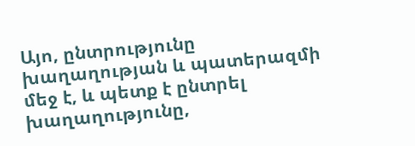Այո, ընտրությունը խաղաղության և պատերազմի մեջ է, և պետք է ընտրել խաղաղությունը,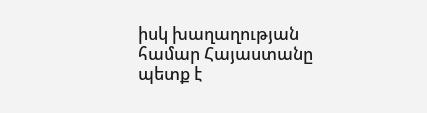իսկ խաղաղության համար Հայաստանը պետք է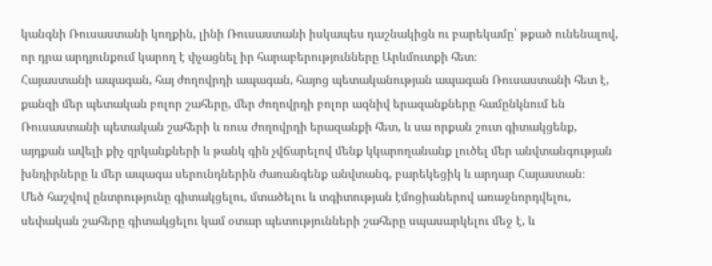կանգնի Ռուսաստանի կողքին, լինի Ռուսաստանի իսկապես դաշնակիցն ու բարեկամը՝ թքած ունենալով, որ դրա արդյունքում կարող է փչացնել իր հարաբերությունները Արևմուտքի հետ։
Հայաստանի ապագան, հայ ժողովրդի ապագան, հայոց պետականության ապագան Ռուսաստանի հետ է, քանզի մեր պետական բոլոր շահերը, մեր ժողովրդի բոլոր ազնիվ երազանքները համընկնում են Ռուսաստանի պետական շահերի և ռուս ժողովրդի երազանքի հետ, և սա որքան շուտ գիտակցենք, այդքան ավելի քիչ զրկանքների և թանկ գին չվճարելով մենք կկարողանանք լուծել մեր անվտանգության խնդիրները և մեր ապագա սերունդներին ժառանգենք անվտանգ, բարեկեցիկ և արդար Հայաստան։
Մեծ հաշվով ընտրությունը գիտակցելու, մտածելու և տգիտության էմոցիաներով առաջնորդվելու, սեփական շահերը գիտակցելու կամ օտար պետությունների շահերը սպասարկելու մեջ է, և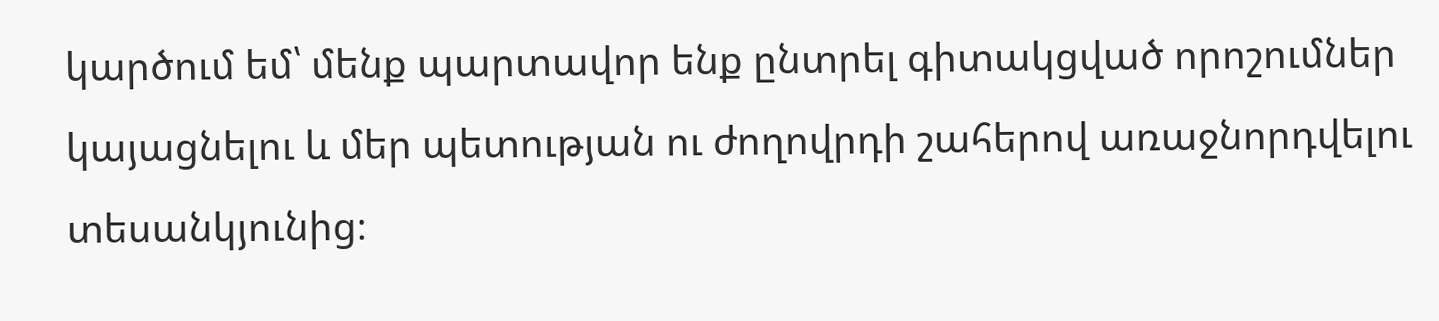կարծում եմ՝ մենք պարտավոր ենք ընտրել գիտակցված որոշումներ կայացնելու և մեր պետության ու ժողովրդի շահերով առաջնորդվելու տեսանկյունից։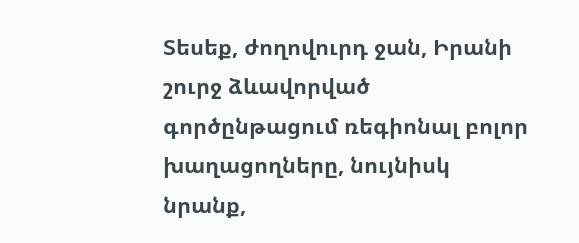Տեսեք, ժողովուրդ ջան, Իրանի շուրջ ձևավորված գործընթացում ռեգիոնալ բոլոր խաղացողները, նույնիսկ նրանք,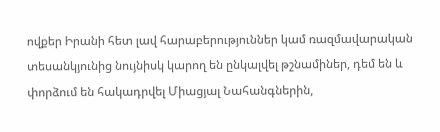ովքեր Իրանի հետ լավ հարաբերություններ կամ ռազմավարական տեսանկյունից նույնիսկ կարող են ընկալվել թշնամիներ, դեմ են և փորձում են հակադրվել Միացյալ Նահանգներին,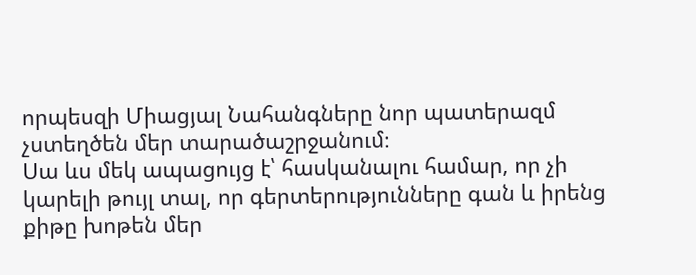որպեսզի Միացյալ Նահանգները նոր պատերազմ չստեղծեն մեր տարածաշրջանում։
Սա ևս մեկ ապացույց է՝ հասկանալու համար, որ չի կարելի թույլ տալ, որ գերտերությունները գան և իրենց քիթը խոթեն մեր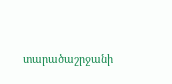տարածաշրջանի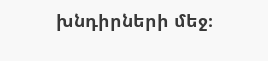խնդիրների մեջ։